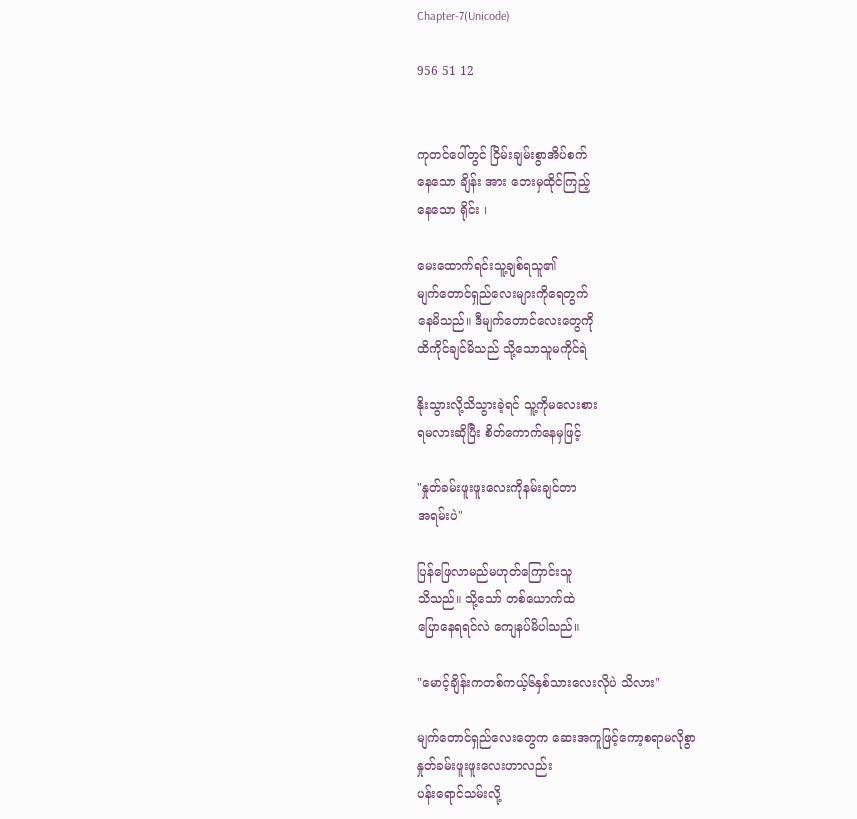Chapter-7(Unicode)

956 51 12


ကုတင်ပေါ်တွင် ငြိမ်းချမ်းစွာအိပ်စက်
နေသော ချိန်း အား ဘေးမှထိုင်ကြည့်
နေသော ရိုင်း ၊

မေးထောက်ရင်းသူ့ချစ်ရသူ၏
မျက်တောင်ရှည်လေးများကိုရေတွက်
နေမိသည်။ ဒီမျက်တောင်လေးတွေကို
ထိကိုင်ချင်မိသည် သို့သောသူမကိုင်ရဲ

နိုးသွားလို့သိသွားခဲ့ရင် သူ့ကိုမလေးစား
ရမလားဆိုပြီး စိတ်ကောက်နေမှဖြင့်

"နှုတ်ခမ်းဖူးဖူးလေးကိုနမ်းချင်တာ
အရမ်းပဲ"

ပြန်ဖြေလာမည်မဟုတ်ကြောင်းသူ
သိသည်။ သို့သော် တစ်ယောက်ထဲ
ပြောနေရရင်လဲ ကျေနပ်မိပါသည်။

"မောင့်ချိန်းကတစ်ကယ့်၆နှစ်သားလေးလိုပဲ သိလား"

မျက်တောင်ရှည်လေးတွေက ဆေးအကူဖြင့်ကော့စရာမလိုစွာ
နှုတ်ခမ်းဖူးဖူးလေးဟာလည်း
ပန်းရောင်သမ်းလို့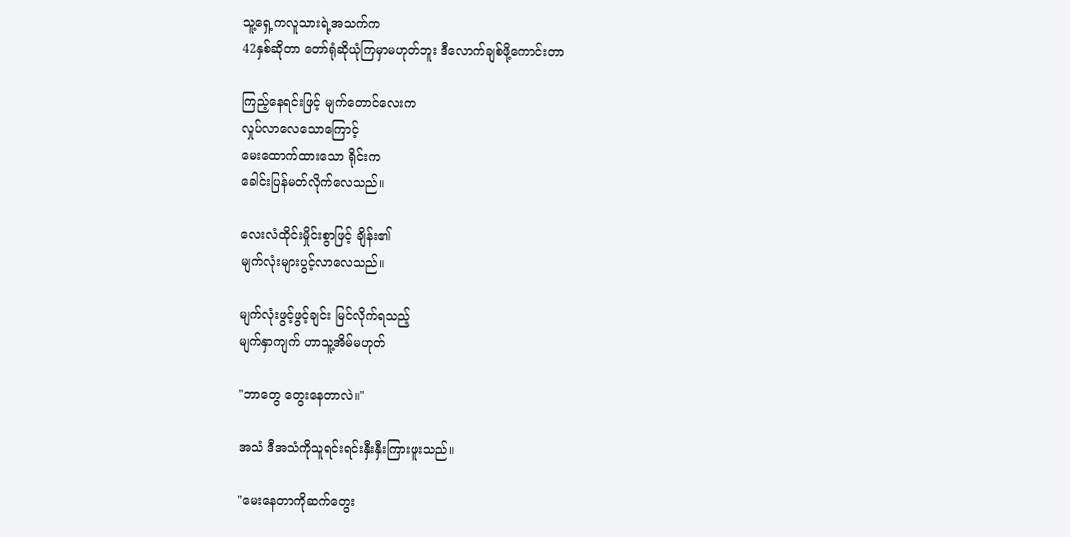သူ့ရှေ့ကလူသားရဲ့အသက်က
42နှစ်ဆိုတာ တော်ရုံဆိုယုံကြမှာမဟုတ်ဘူး ဒီလောက်ချစ်ဖို့ကောင်းတာ

ကြည့်နေရင်းဖြင့် မျက်တောင်လေးက
လှုပ်လာလေသောကြောင့်
မေးထောက်ထားသော ရိုင်းက
ခေါင်းပြန်မတ်လိုက်လေသည်။

လေးလံထိုင်းမှိုင်းစွာဖြင့် ချိန်း၏
မျက်လုံးများပွင့်လာလေသည်။

မျက်လုံးဖွင့်ဖွင့်ချင်း မြင်လိုက်ရသည့်
မျက်နှာကျက် ဟာသူ့အိမ်မဟုတ်

"ဘာတွေ တွေးနေတာလဲ။"

အသံ ဒီအသံကိုသူရင်းရင်းနှီးနှီးကြားဖူးသည်။

"မေးနေတာကိုဆက်တွေး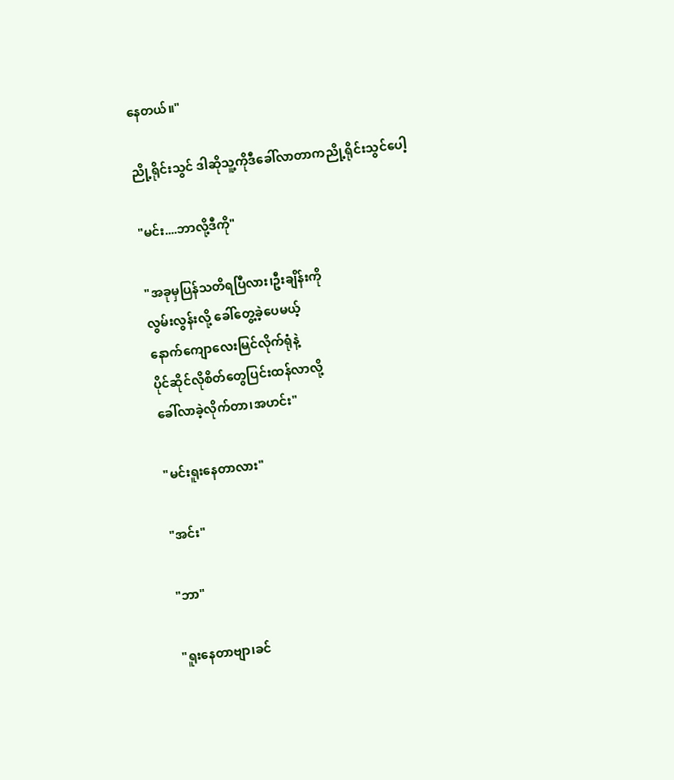နေတယ်။"

ညို့ရိုင်းသွင် ဒါဆိုသူ့ကိုဒီခေါ်လာတာကညို့ရိုင်းသွင်ပေါ့

"မင်း....ဘာလို့ဒီကို"

"အခုမှပြန်သတိရပြီလား၊ဦးချိန်းကို
လွမ်းလွန်းလို့ ခေါ်တွေ့ခဲ့ပေမယ့်
နောက်ကျောလေးမြင်လိုက်ရုံနဲ့
ပိုင်ဆိုင်လိုစိတ်တွေပြင်းထန်လာလို့
ခေါ်လာခဲ့လိုက်တာ၊အဟင်း"

"မင်းရူးနေတာလား"

"အင်း"

"ဘာ"

"ရူးနေတာဗျာ၊ခင်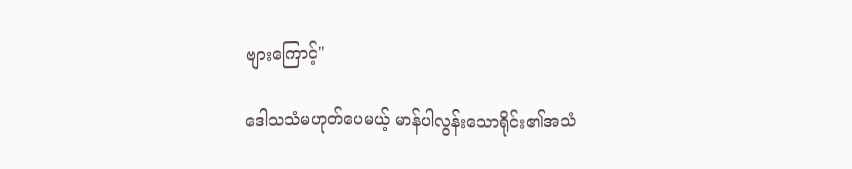ဗျားကြောင့်"

ဒေါသသံမဟုတ်ပေမယ့် မာန်ပါလွန်းသောရိုင်း၏အသံ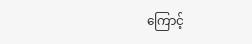ကြောင့်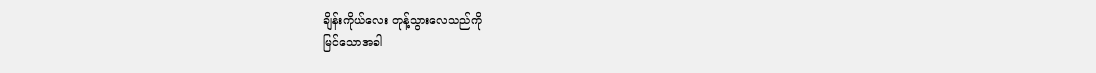ချိန်းကိုယ်လေး တုန့်သွားလေသည်ကို
မြင်သောအခါ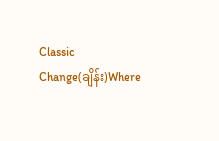Classic Change(ချိန်း)Where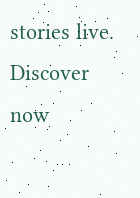stories live. Discover now